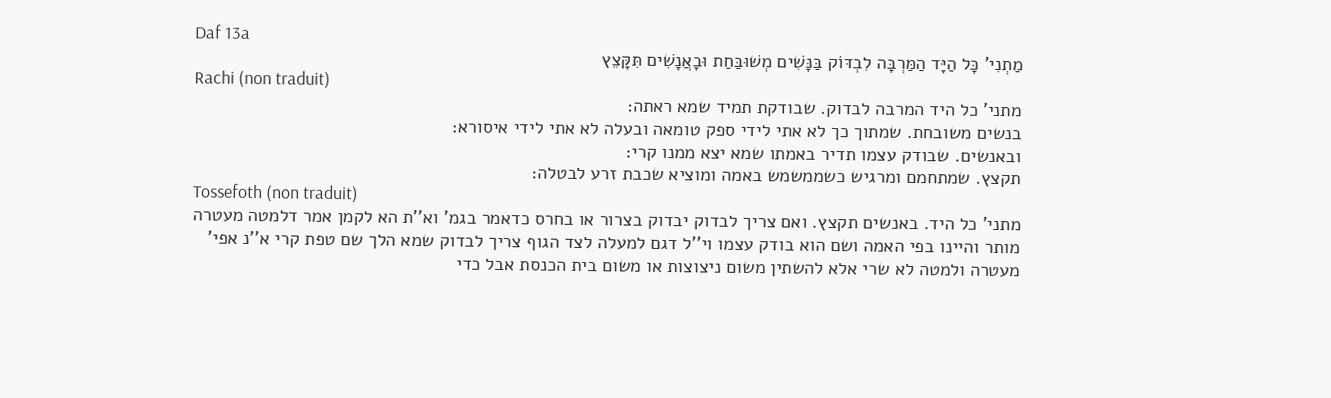Daf 13a
מַתְנִי' כָּל הַיָּד הַמַּרְבָּה לִבְדּוֹק בַּנָּשִׁים מְשׁוּבַּחַת וּבָאֲנָשִׁים תִּקָּצֵץ
Rachi (non traduit)
מתני' כל היד המרבה לבדוק. שבודקת תמיד שמא ראתה:
בנשים משובחת. שמתוך כך לא אתי לידי ספק טומאה ובעלה לא אתי לידי איסורא:
ובאנשים. שבודק עצמו תדיר באמתו שמא יצא ממנו קרי:
תקצץ. שמתחמם ומרגיש כשממשמש באמה ומוציא שכבת זרע לבטלה:
Tossefoth (non traduit)
מתני' כל היד. באנשים תקצץ. ואם צריך לבדוק יבדוק בצרור או בחרס כדאמר בגמ' וא''ת הא לקמן אמר דלמטה מעטרה מותר והיינו בפי האמה ושם הוא בודק עצמו וי''ל דגם למעלה לצד הגוף צריך לבדוק שמא הלך שם טפת קרי א''נ אפי' מעטרה ולמטה לא שרי אלא להשתין משום ניצוצות או משום בית הכנסת אבל כדי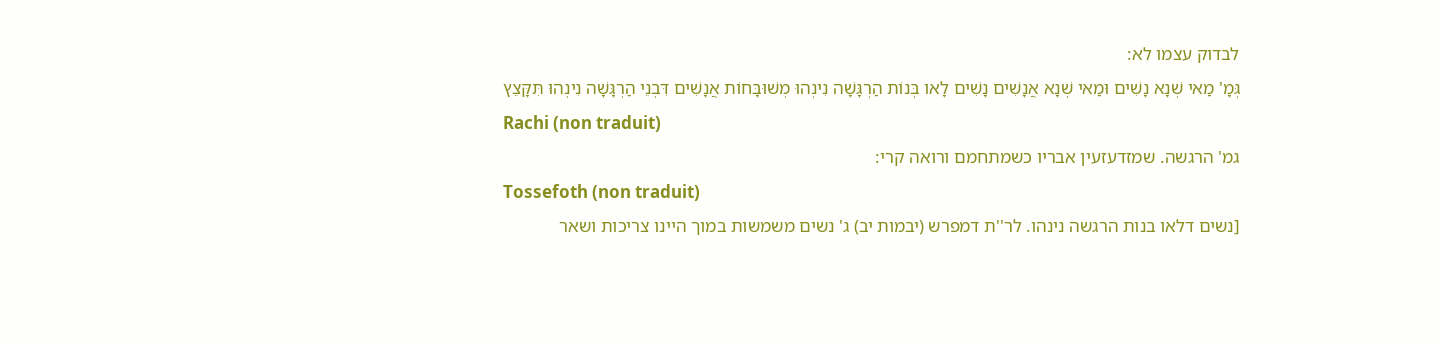לבדוק עצמו לא:
גְּמָ' מַאי שְׁנָא נָשִׁים וּמַאי שְׁנָא אֲנָשִׁים נָשִׁים לָאו בְּנוֹת הַרְגָּשָׁה נִינְהוּ מְשׁוּבָּחוֹת אֲנָשִׁים דִּבְנֵי הַרְגָּשָׁה נִינְהוּ תִּקָּצֵץ
Rachi (non traduit)
גמ' הרגשה. שמזדעזעין אבריו כשמתחמם ורואה קרי:
Tossefoth (non traduit)
[נשים דלאו בנות הרגשה נינהו. לר''ת דמפרש (יבמות יב) ג' נשים משמשות במוך היינו צריכות ושאר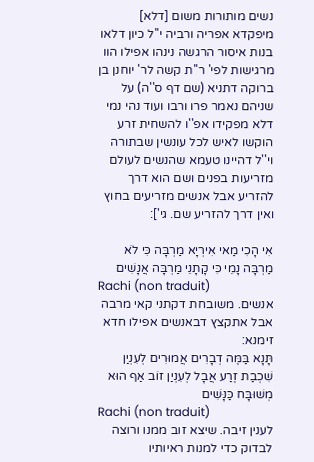נשים מותורות משום [דלא] מיפקדא אפריה ורביה י''ל כיון דלאו בנות איסור הרגשה נינהו אפילו הוו מרגישות לפי' ר''ת קשה לר' יוחנן בן ברוקה דתניא (שם דף ס''ה) על שניהם נאמר פרו ורבו ועוד נהי נמי דלא מפקידו אפ''ו להשחית זרע הוקשו לאיש לכל עונשין שבתורה וי''ל דהיינו טעמא שהנשים לעולם מזריעות בפנים ושם הוא דרך להזריע אבל אנשים מזריעים בחוץ ואין דרך להזריע שם. גי']:

אִי הָכִי מַאי אִירְיָא מַרְבָּה כִּי לֹא מַרְבָּה נָמֵי כִּי קָתָנֵי מַרְבָּה אֲנָשִׁים
Rachi (non traduit)
אנשים. משובחת דקתני קאי מרבה אבל אתקצץ דבאנשים אפילו חדא זימנא:
תָּנָא בַּמֶּה דְבָרִים אֲמוּרִים לְעִנְיַן שִׁכְבַת זֶרַע אֲבָל לְעִנְיַן זוֹב אַף הוּא מְשׁוּבָּח כַּנָּשִׁים
Rachi (non traduit)
לענין זיבה. שיצא זוב ממנו ורוצה לבדוק כדי למנות ראיותיו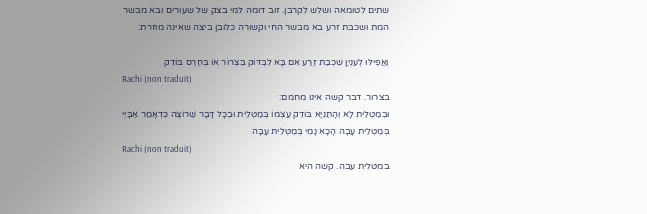שתים לטומאה ושלש לקרבן. זוב דומה למי בצק של שעורים ובא מבשר המת ושכבת זרע בא מבשר החי וקשורה כלובן ביצה שאינה מוזרת:

וַאֲפִילּוּ לְעִנְיַן שִׁכְבַת זֶרַע אִם בָּא לִבְדּוֹק בִּצְרוֹר אוֹ בְּחֶרֶס בּוֹדֵק
Rachi (non traduit)
בצרור. דבר קשה אינו מחמם:
וּבְמַטְלֵית לָא וְהָתַנְיָא בּוֹדֵק עַצְמוֹ בְּמַטְלֵית וּבְכָל דָּבָר שֶׁרוֹצֶה כִּדְאָמַר אַבָּיֵי בְּמַטְלֵית עָבָה הָכָא נָמֵי בְּמַטְלֵית עָבָה
Rachi (non traduit)
במטלית עבה. קשה היא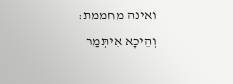ואינה מחממת:
וְהֵיכָא אִיתְּמַר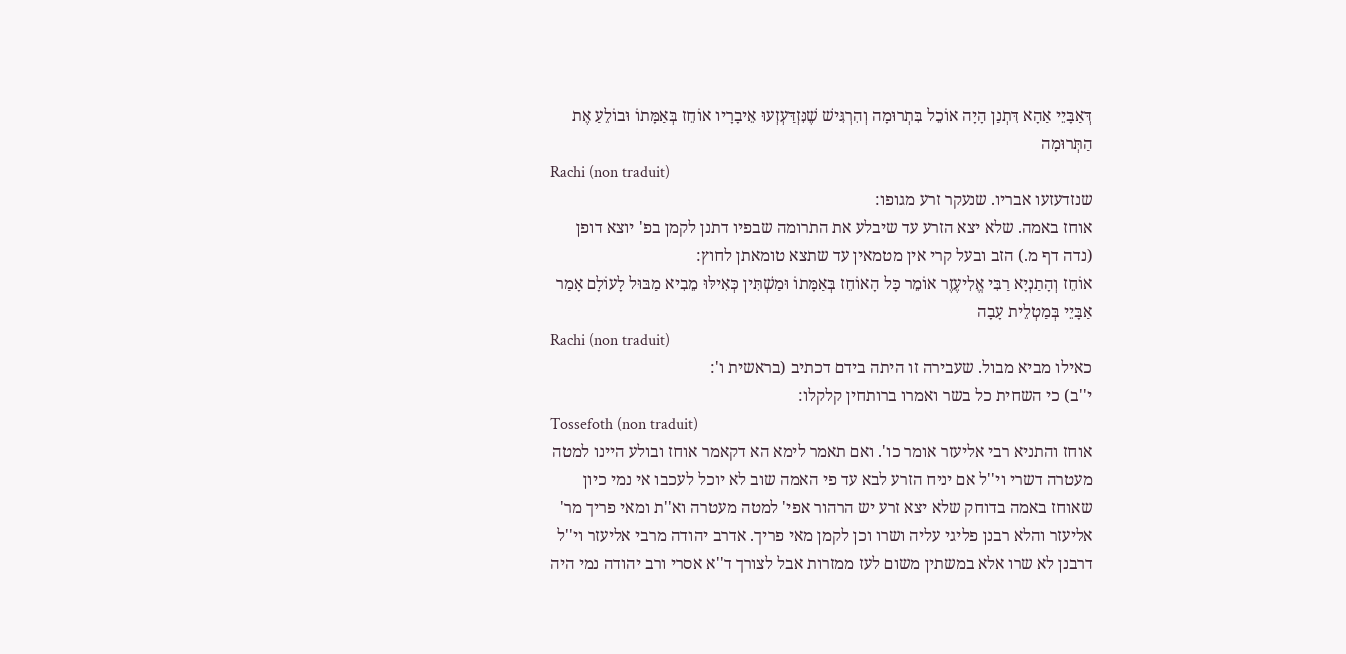דְּאַבָּיֵי אַהָא דִּתְנַן הָיָה אוֹכֵל בִּתְרוּמָה וְהִרְגִּישׁ שֶׁנִּזְדַּעְזְעוּ אֵיבָרָיו אוֹחֵז בְּאַמָּתוֹ וּבוֹלֵעַ אֶת הַתְּרוּמָה
Rachi (non traduit)
שנזדעזעו אבריו. שנעקר זרע מגופו:
אוחז באמה. שלא יצא הזרע עד שיבלע את התרומה שבפיו דתנן לקמן בפ' יוצא דופן (נדה דף מ.) הזב ובעל קרי אין מטמאין עד שתצא טומאתן לחוץ:
אוֹחֵז וְהָתַנְיָא רַבִּי אֱלִיעֶזֶר אוֹמֵר כָּל הָאוֹחֵז בְּאַמָּתוֹ וּמַשְׁתִּין כְּאִילּוּ מֵבִיא מַבּוּל לָעוֹלָם אָמַר אַבָּיֵי בְּמַטְלֵית עָבָה
Rachi (non traduit)
כאילו מביא מבול. שעבירה זו היתה בידם דכתיב (בראשית ו':
י''ב) כי השחית כל בשר ואמרו ברותחין קלקלו:
Tossefoth (non traduit)
אוחז והתניא רבי אליעזר אומר כו'. ואם תאמר לימא הא דקאמר אוחז ובולע היינו למטה מעטרה דשרי וי''ל אם יניח הזרע לבא עד פי האמה שוב לא יוכל לעכבו אי נמי כיון שאוחז באמה בדוחק שלא יצא זרע יש הרהור אפי' למטה מעטרה וא''ת ומאי פריך מר' אליעזר והלא רבנן פליגי עליה ושרו וכן לקמן מאי פריך. אדרב יהודה מרבי אליעזר וי''ל דרבנן לא שרו אלא במשתין משום לעז ממזרות אבל לצורך ד''א אסרי ורב יהודה נמי היה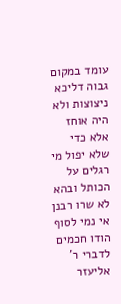עומד במקום גבוה דליכא ניצוצות ולא היה אוחז אלא כדי שלא יפול מי רגלים על הכותל ובהא לא שרו רבנן אי נמי לסוף הודו חכמים לדברי ר' אליעזר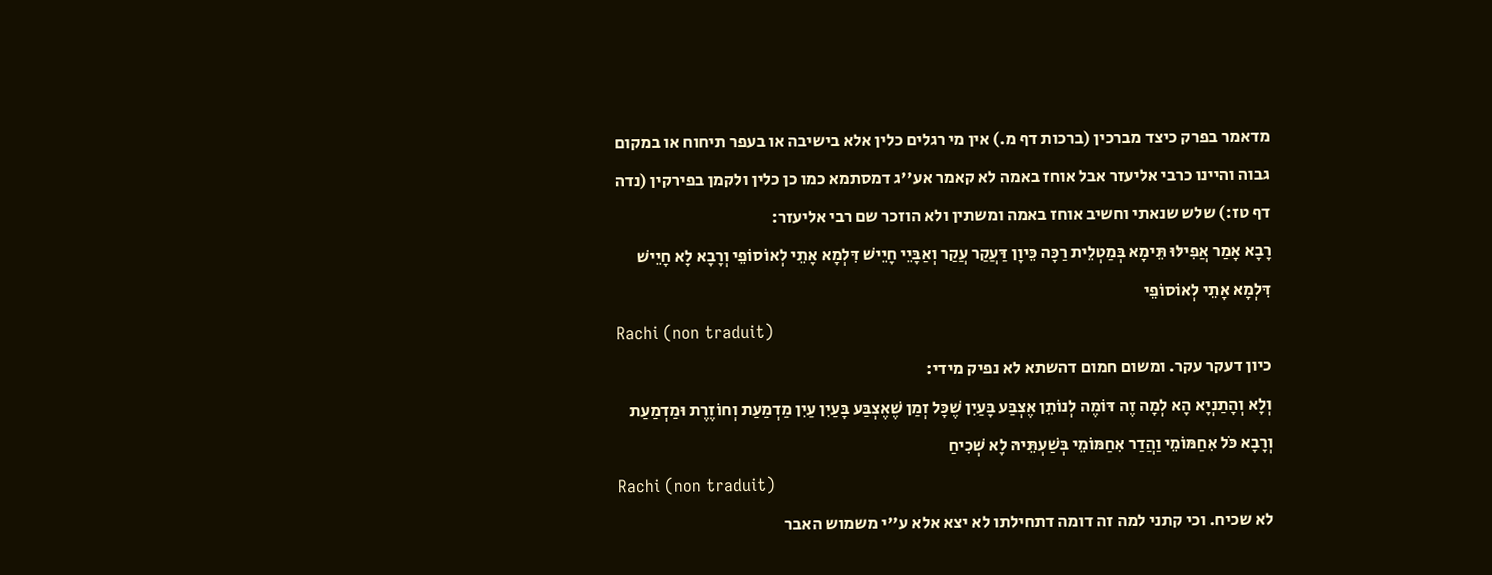מדאמר בפרק כיצד מברכין (ברכות דף מ.) אין מי רגלים כלין אלא בישיבה או בעפר תיחוח או במקום גבוה והיינו כרבי אליעזר אבל אוחז באמה לא קאמר אע''ג דמסתמא כמו כן כלין ולקמן בפירקין (נדה דף טז:) שלש שנאתי וחשיב אוחז באמה ומשתין ולא הוזכר שם רבי אליעזר:
רָבָא אָמַר אֲפִילּוּ תֵּימָא בְּמַטְלֵית רַכָּה כֵּיוָן דַּעֲקַר עֲקַר וְאַבָּיֵי חָיֵישׁ דִּלְמָא אָתֵי לְאוֹסוֹפֵי וְרָבָא לָא חָיֵישׁ דִּלְמָא אָתֵי לְאוֹסוֹפֵי
Rachi (non traduit)
כיון דעקר עקר. ומשום חמום דהשתא לא נפיק מידי:
וְלָא וְהָתַנְיָא הָא לְמָה זֶה דּוֹמֶה לְנוֹתֵן אֶצְבַּע בָּעַיִן שֶׁכָּל זְמַן שֶׁאֶצְבַּע בָּעַיִן עַיִן מַדְמַעַת וְחוֹזֶרֶת וּמַדְמַעַת
וְרָבָא כֹּל אִחַמּוֹמֵי וַהֲדַר אִחַמּוֹמֵי בְּשַׁעְתֵּיהּ לָא שְׁכִיחַ
Rachi (non traduit)
לא שכיח. וכי קתני למה זה דומה דתחילתו לא יצא אלא ע''י משמוש האבר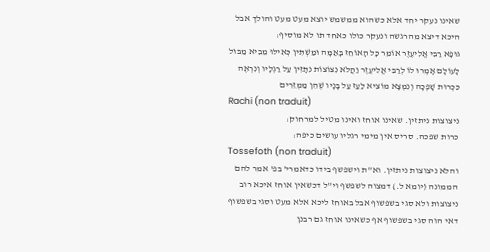שאינו נעקר יחד אלא כשהוא ממשמש יוצא מעט מעט והולך אבל היכא דיצא מהרגשה ונעקר כולו כאחד תו לא מוסיף:
גּוּפָא רַבִּי אֱלִיעֶזֶר אוֹמֵר כָּל הָאוֹחֵז בָּאַמָּה וּמַשְׁתִּין כְּאִילּוּ מֵבִיא מַבּוּל לָעוֹלָם אָמְרוּ לוֹ לְרַבִּי אֱלִיעֶזֶר וַהֲלֹא נִצּוֹצוֹת נִתָּזִין עַל רַגְלָיו וְנִרְאֶה כִּכְרוּת שָׁפְכָה וְנִמְצָא מוֹצִיא לַעַז עַל בָּנָיו שֶׁהֵן מַמְזֵרִים
Rachi (non traduit)
ניצוצות ניתזין. שאינו אוחז ואינו מטיל למרחוק:
כרות שפכה. סריס אין מימי רגליו עושים כיפה:
Tossefoth (non traduit)
והלא ניצוצות ניתזין. וא''ת וישפשף בידו כדאמרי' בפ' אמר להם הממונה (יומא ל.) דמצוה לשפשף וי''ל דכשאין אוחז איכא רוב ניצוצות ולא סגי בשפשוף אבל באוחז ליכא אלא מעט וסגי בשפשוף דאי הוה סגי בשפשוף אף כשאינו אוחז גם רבנן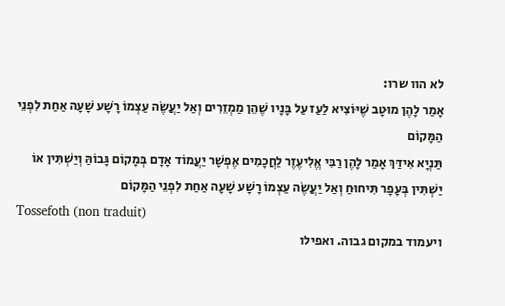לא הוו שרו:
אָמַר לָהֶן מוּטָב שֶׁיּוֹצִיא לַעַז עַל בָּנָיו שֶׁהֵן מַמְזֵרִים וְאַל יַעֲשֶׂה עַצְמוֹ רָשָׁע שָׁעָה אַחַת לִפְנֵי הַמָּקוֹם
תַּנְיָא אִידַּךְ אָמַר לָהֶן רַבִּי אֱלִיעֶזֶר לַחֲכָמִים אֶפְשָׁר יַעֲמוֹד אָדָם בְּמָקוֹם גָּבוֹהַּ וְיַשְׁתִּין אוֹ יַשְׁתִּין בְּעָפָר תִּיחוּחַ וְאַל יַעֲשֶׂה עַצְמוֹ רָשָׁע שָׁעָה אַחַת לִפְנֵי הַמָּקוֹם
Tossefoth (non traduit)
ויעמוד במקום גבוה. ואפילו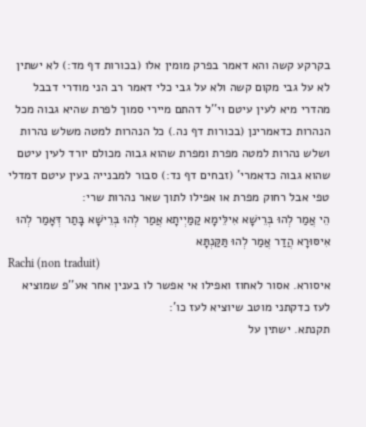בקרקע קשה והא דאמר בפרק מומין אלו (בכורות דף מד:) לא ישתין לא על גבי מקום קשה ולא על גבי כלי דאמר רב הני מודרי דבבל מהדרי מיא לעין עיטם וי''ל דהתם מיירי סמוך לפרת שהיא גבוה מכל הנהרות כדאמרינן (בכורות דף נה.) כל הנהרות למטה משלש נהרות ושלש נהרות למטה מפרת ומפרת שהוא גבוה מכולם יורד לעין עיטם שהוא גבוה כדאמרי' (זבחים דף נד:) סבור למבנייה בעין עיטם דמדלי טפי אבל רחוק מפרת או אפילו לתוך שאר נהרות שרי:
הֵי אֲמַר לְהוּ בְּרֵישָׁא אִילֵּימָא קַמַּיְיתָא אֲמַר לְהוּ בְּרֵישָׁא בָּתַר דְּאָמַר לְהוּ אִיסּוּרָא הֲדַר אֲמַר לְהוּ תַּקַּנְתָּא
Rachi (non traduit)
איסורא. אסור לאחוז ואפילו אי אפשר לו בענין אחר אע''פ שמוציא לעז כדקתני מוטב שיוציא לעז כו':
תקנתא. ישתין על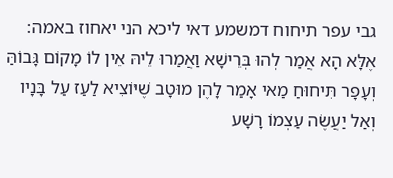גבי עפר תיחוח דמשמע דאי ליכא הני יאחוז באמה:
אֶלָּא הָא אֲמַר לְהוּ בְּרֵישָׁא וַאֲמַרוּ לֵיהּ אֵין לוֹ מָקוֹם גָּבוֹהַּ וְעָפָר תִּיחוּחַ מַאי אָמַר לָהֶן מוּטָב שֶׁיּוֹצִיא לַעַז עַל בָּנָיו וְאַל יַעֲשֶׂה עַצְמוֹ רָשָׁע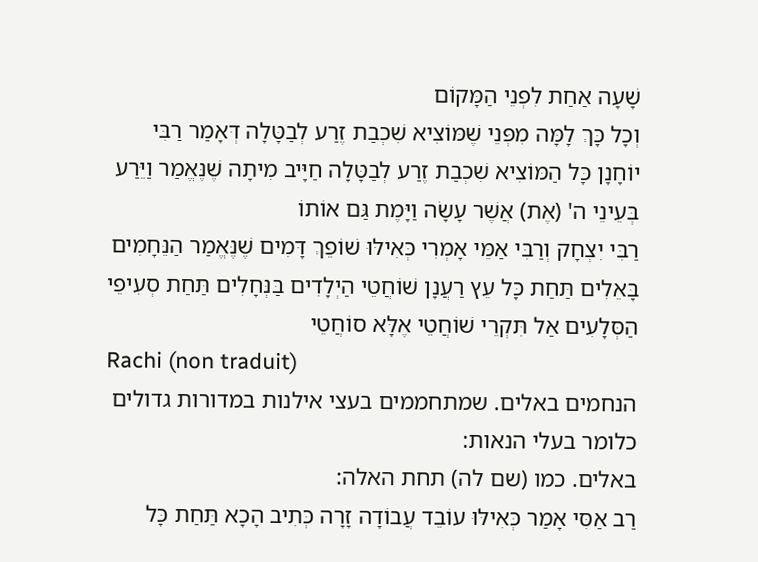שָׁעָה אַחַת לִפְנֵי הַמָּקוֹם
וְכָל כָּךְ לָמָּה מִפְּנֵי שֶׁמּוֹצִיא שִׁכְבַת זֶרַע לְבַטָּלָה דְּאָמַר רַבִּי יוֹחָנָן כָּל הַמּוֹצִיא שִׁכְבַת זֶרַע לְבַטָּלָה חַיָּיב מִיתָה שֶׁנֶּאֱמַר וַיֵּרַע בְּעֵינֵי ה' (אֶת) אֲשֶׁר עָשָׂה וַיָּמֶת גַּם אוֹתוֹ
רַבִּי יִצְחָק וְרַבִּי אַמֵּי אָמְרִי כְּאִילּוּ שׁוֹפֵךְ דָּמִים שֶׁנֶּאֱמַר הַנֵּחָמִים בָּאֵלִים תַּחַת כָּל עֵץ רַעֲנָן שׁוֹחֲטֵי הַיְלָדִים בַּנְּחָלִים תַּחַת סְעִיפֵי הַסְּלָעִים אַל תִּקְרֵי שׁוֹחֲטֵי אֶלָּא סוֹחֲטֵי
Rachi (non traduit)
הנחמים באלים. שמתחממים בעצי אילנות במדורות גדולים כלומר בעלי הנאות:
באלים. כמו (שם לה) תחת האלה:
רַב אַסִּי אָמַר כְּאִילּוּ עוֹבֵד עֲבוֹדָה זָרָה כְּתִיב הָכָא תַּחַת כָּל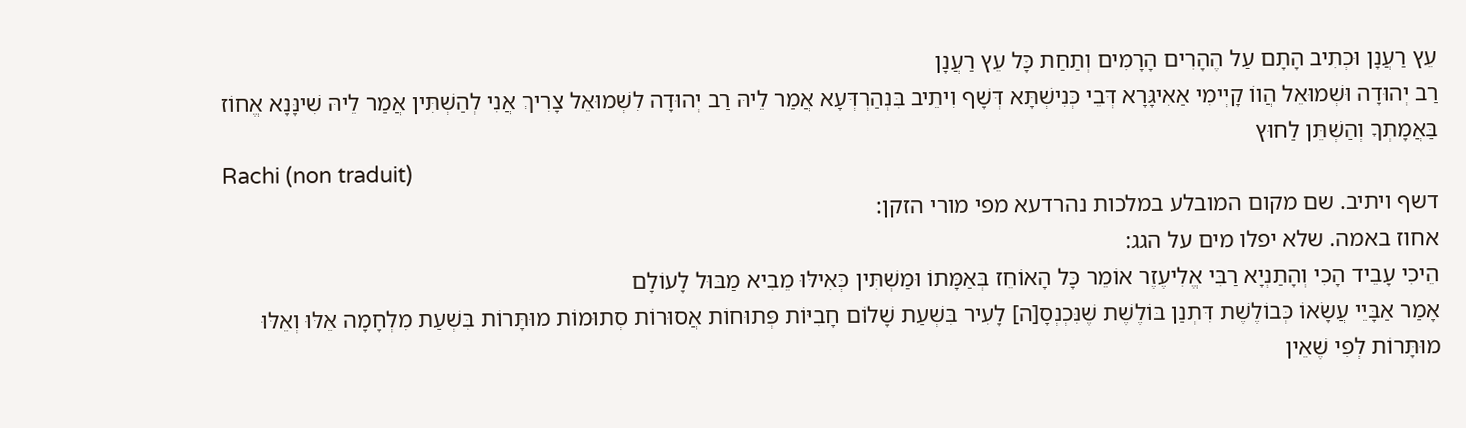עֵץ רַעֲנָן וּכְתִיב הָתָם עַל הֶהָרִים הָרָמִים וְתַחַת כָּל עֵץ רַעֲנָן
רַב יְהוּדָה וּשְׁמוּאֵל הֲווֹ קָיְימִי אַאִיגָּרָא דְּבֵי כְּנִישְׁתָּא דְּשָׁף וִיתֵיב בִּנְהַרְדְּעָא אֲמַר לֵיהּ רַב יְהוּדָה לִשְׁמוּאֵל צָרִיךְ אֲנִי לְהַשְׁתִּין אֲמַר לֵיהּ שִׁינָּנָא אֱחוֹז בַּאֲמָתְךָ וְהַשְׁתֵּן לַחוּץ
Rachi (non traduit)
דשף ויתיב. שם מקום המובלע במלכות נהרדעא מפי מורי הזקן:
אחוז באמה. שלא יפלו מים על הגג:
הֵיכִי עָבֵיד הָכִי וְהָתַנְיָא רַבִּי אֱלִיעֶזֶר אוֹמֵר כָּל הָאוֹחֵז בְּאַמָּתוֹ וּמַשְׁתִּין כְּאִילּוּ מֵבִיא מַבּוּל לָעוֹלָם
אָמַר אַבָּיֵי עֲשָׂאוֹ כְּבוֹלֶשֶׁת דִּתְנַן בּוֹלֶשֶׁת שֶׁנִּכְנְסָ[ה] לָעִיר בִּשְׁעַת שָׁלוֹם חָבִיּוֹת פְּתוּחוֹת אֲסוּרוֹת סְתוּמוֹת מוּתָּרוֹת בִּשְׁעַת מִלְחָמָה אֵלּוּ וְאֵלּוּ מוּתָּרוֹת לְפִי שֶׁאֵין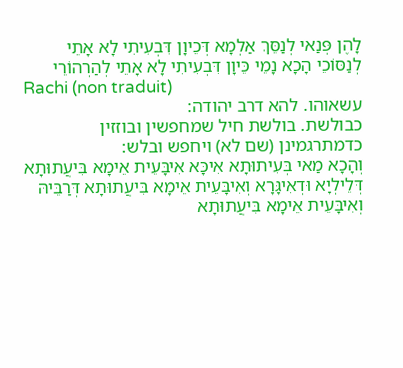לָהֶן פְּנַאי לְנַסֵּךְ אַלְמָא דְּכֵיוָן דִּבְעִיתִי לָא אָתֵי לְנַסּוֹכֵי הָכָא נָמֵי כֵּיוָן דִּבְעִיתִי לָא אָתֵי לְהַרְהוֹרֵי
Rachi (non traduit)
עשאוהו. להא דרב יהודה:
כבולשת. בולשת חיל שמחפשין ובוזזין כדמתרגמינן (שם לא) ויחפש ובלש:
וְהָכָא מַאי בְּעִיתוּתָא אִיכָּא אִיבָּעֵית אֵימָא בִּיעֲתוּתָא דְּלֵילְיָא וּדְאִיגָּרָא וְאִיבָּעֵית אֵימָא בִּיעֲתוּתָא דְּרַבֵּיהּ וְאִיבָּעֵית אֵימָא בִּיעֲתוּתָא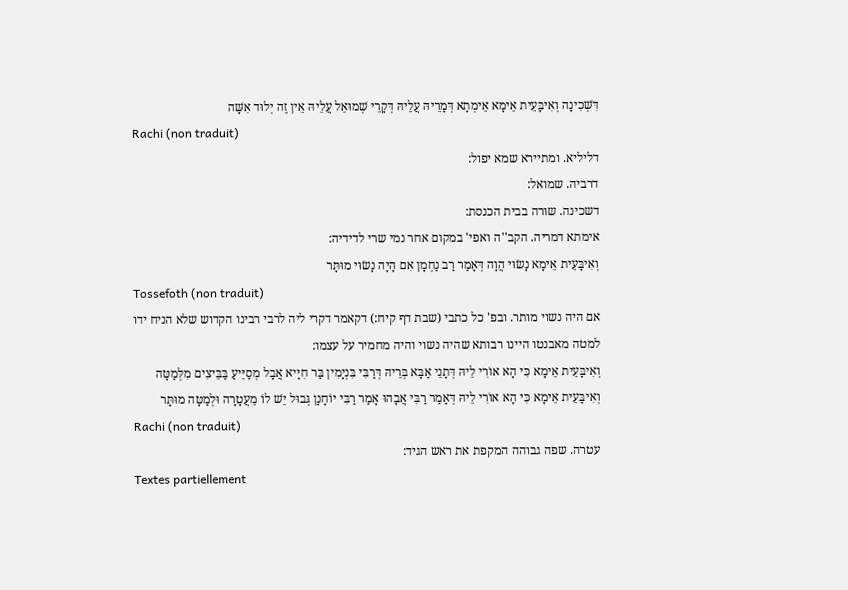דִּשְׁכִינָה וְאִיבָּעֵית אֵימָא אֵימְתָא דְּמָרֵיהּ עֲלֵיהּ דְּקָרֵי שְׁמוּאֵל עֲלֵיהּ אֵין זֶה יְלוּד אִשָּׁה
Rachi (non traduit)
דליליא. ומתיירא שמא יפול:
דרביה. שמואל:
דשכינה. שורה בבית הכנסת:
אימתא דמריה. הקב''ה ואפי' במקום אחר נמי שרי לדידיה:
וְאִיבָּעֵית אֵימָא נָשׂוּי הֲוָה דְּאָמַר רַב נַחְמָן אִם הָיָה נָשׂוּי מוּתָּר
Tossefoth (non traduit)
אם היה נשוי מותר. ובפ' כל כתבי (שבת דף קיח:) דקאמר דקרי ליה לרבי רבינו הקדוש שלא הניח ידו למטה מאבנטו היינו רבותא שהיה נשוי והיה מחמיר על עצמו:
וְאִיבָּעֵית אֵימָא כִּי הָא אוֹרִי לֵיהּ דְּתָנֵי אַבָּא בְּרֵיהּ דְּרַבִּי בִּנְיָמִין בַּר חִיָּיא אֲבָל מְסַיֵּיעַ בַּבֵּיצִים מִלְּמַטָּה וְאִיבָּעֵית אֵימָא כִּי הָא אוֹרִי לֵיהּ דְּאָמַר רַבִּי אֲבָהוּ אָמַר רַבִּי יוֹחָנָן גְּבוּל יֵשׁ לוֹ מֵעֲטָרָה וּלְמַטָּה מוּתָּר
Rachi (non traduit)
עטרה. שפה גבוהה המקפת את ראש הגיד:
Textes partiellement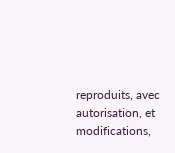reproduits, avec autorisation, et modifications,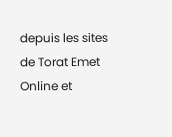depuis les sites de Torat Emet Online et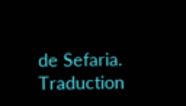de Sefaria.
Traduction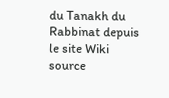du Tanakh du Rabbinat depuis le site Wiki source